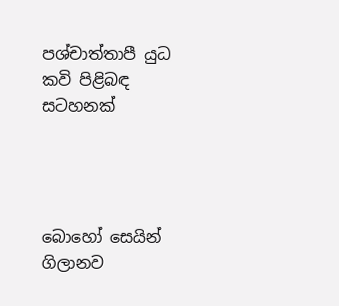පශ්චාත්තාපී යුධ කවි පිළිබඳ සටහනක්




බොහෝ සෙයින් ගිලානව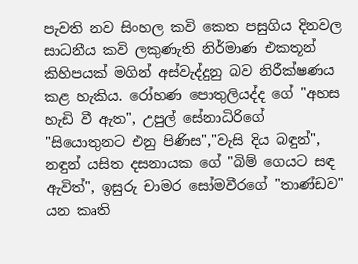පැවති නව සිංහල කවි කෙත පසුගිය දිනවල සාධනීය කවි ලකුණැති නිර්මාණ එකතූන් කිහිපයක් මගින් අස්වැද්දුනු බව නිරීක්ෂණය කළ හැකිය. රෝහණ පොතුලියද්ද ගේ "අහස හැඩි වී ඇත", උපුල් සේනාධිරිගේ "සියොතුනට එනු පිණිස","වැසි දිය බඳුන්", නඳුන් යසිත දසනායක ගේ "බිම් ගෙයට සඳ ඇවිත්", ඉසුරු චාමර සෝමවීරගේ "තාණ්ඩව" යන කෘති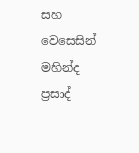සහ වෙසෙසින් මහින්ද ප්‍රසාද්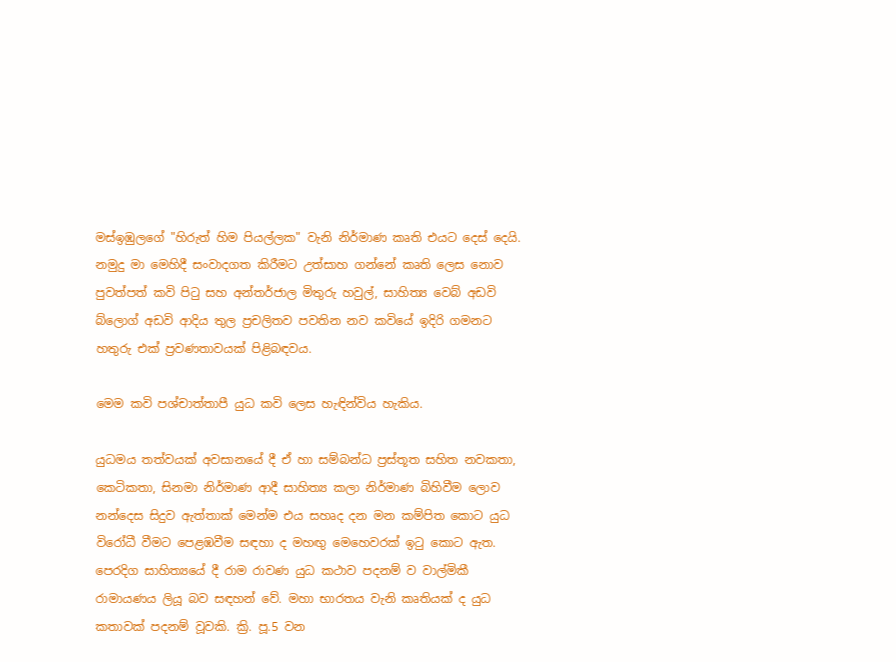මස්ඉඹුලගේ "හිරුත් හිම පියල්ලක" වැනි නිර්මාණ කෘති එයට දෙස් දෙයි.
නමුදු මා මෙහිදී සංවාදගත කිරීමට උත්සාහ ගන්නේ කෘති ලෙස නොව පුවත්පත් කවි පිටු සහ අන්තර්ජාල මිතුරු හවුල්, සාහිත්‍ය වෙබ් අඩවි බ්ලොග් අඩවි ආදිය තුල ප්‍රචලිතව පවතින නව කවියේ ඉදිරි ගමනට හතුරු එක් ප්‍රවණතාවයක් පිළිබඳවය.

මෙම කවි පශ්චාත්තාපී යුධ කවි ලෙස හැඳින්විය හැකිය.

යුධමය තත්වයක් අවසානයේ දී ඒ හා සම්බන්ධ ප්‍රස්තූත සහිත නවකතා, කෙටිකතා, සිනමා නිර්මාණ ආදී සාහිත්‍ය කලා නිර්මාණ බිහිවීම ලොව නන්දෙස සිදුව ඇත්තාක් මෙන්ම එය සහෘද දන මන කම්පිත කොට යුධ විරෝධී වීමට පෙළඹවීම සඳහා ද මහඟු මෙහෙවරක් ඉටු කොට ඇත. පෙරදිග සාහිත්‍යයේ දී රාම රාවණ යුධ කථාව පදනම් ව වාල්මිකී රාමායණය ලියූ බව සඳහන් වේ. මහා භාරතය වැනි කෘතියක් ද යුධ කතාවක් පදනම් වූවකි. ක්‍රි. පූ.5 වන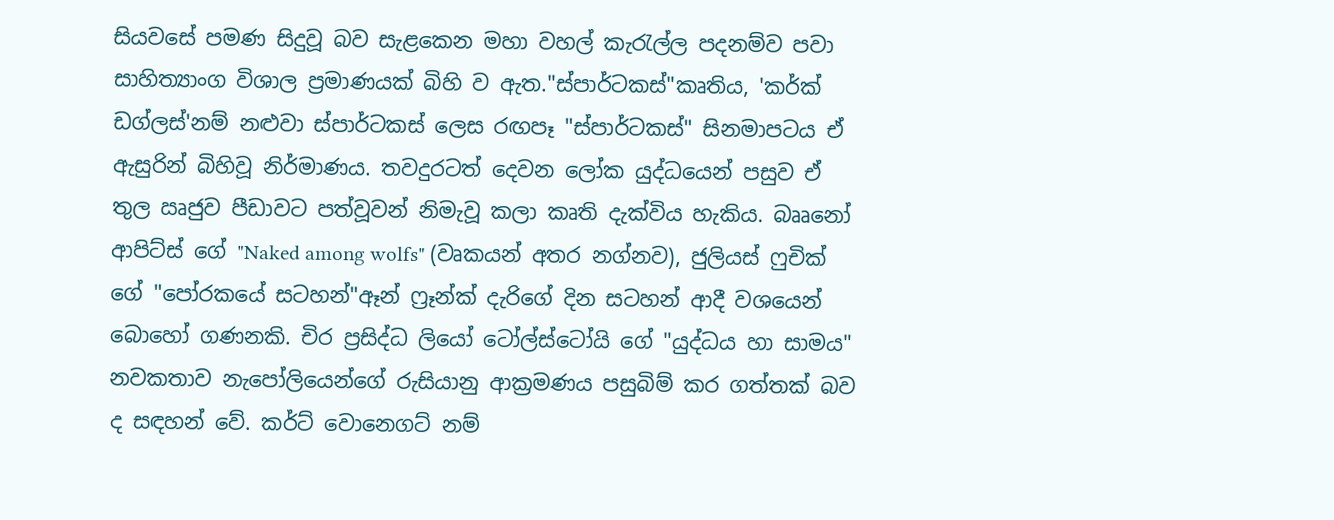සියවසේ පමණ සිදුවූ බව සැළකෙන මහා වහල් කැරැල්ල පදනම්ව පවා සාහිත්‍යාංග විශාල ප්‍රමාණයක් බිහි ව ඇත."ස්පාර්ටකස්"කෘතිය, 'කර්ක් ඩග්ලස්'නම් නළුවා ස්පාර්ටකස් ලෙස රඟපෑ "ස්පාර්ටකස්" සිනමාපටය ඒ ඇසුරින් බිහිවූ නිර්මාණය. තවදුරටත් දෙවන ලෝක යුද්ධයෙන් පසුව ඒ තුල ඍජුව පීඩාවට පත්වූවන් නිමැවූ කලා කෘති දැක්විය හැකිය. බෲනෝ ආපිට්ස් ගේ "Naked among wolfs" (වෘකයන් අතර නග්නව), ජුලියස් ෆුචික් ගේ "පෝරකයේ සටහන්"ඈන් ෆ්‍රෑන්ක් දැරිගේ දින සටහන් ආදී වශයෙන් බොහෝ ගණනකි. චිර ප්‍රසිද්ධ ලියෝ ටෝල්ස්ටෝයි ගේ "යුද්ධය හා සාමය" නවකතාව නැපෝලියෙන්ගේ රුසියානු ආක්‍රමණය පසුබිම් කර ගත්තක් බව ද සඳහන් වේ. කර්ට් වොනෙගට් නම්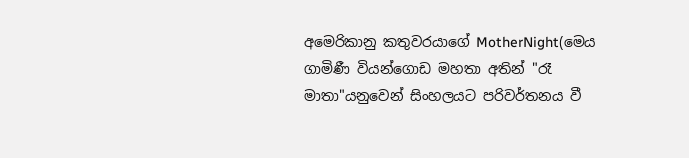අමෙරිකානු කතුවරයාගේ MotherNight(මෙය ගාමිණී වියන්ගොඩ මහතා අතින් "රෑ මාතා"යනුවෙන් සිංහලයට පරිවර්තනය වී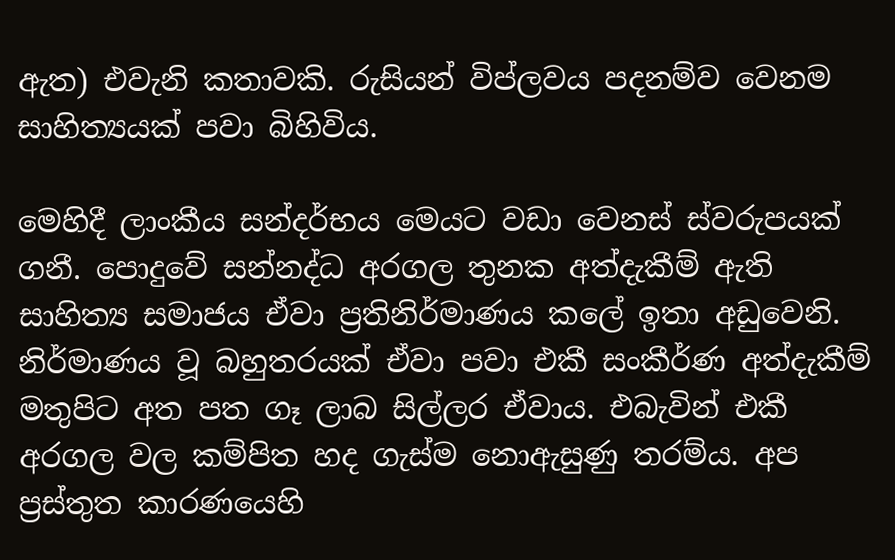ඇත) එවැනි කතාවකි. රුසියන් විප්ලවය පදනම්ව වෙනම සාහිත්‍යයක් පවා බිහිවිය.

මෙහිදී ලාංකීය සන්දර්භය මෙයට වඩා වෙනස් ස්වරුපයක් ගනී. පොදුවේ සන්නද්ධ අරගල තුනක අත්දැකීම් ඇති සාහිත්‍ය සමාජය ඒවා ප්‍රතිනිර්මාණය කලේ ඉතා අඩුවෙනි. නිර්මාණය වූ බහුතරයක් ඒවා පවා එකී සංකීර්ණ අත්දැකීම් මතුපිට අත පත ගෑ ලාබ සිල්ලර ඒවාය. එබැවින් එකී අරගල වල කම්පිත හද ගැස්ම නොඇසුණු තරම්ය. අප ප්‍රස්තුත කාරණයෙහි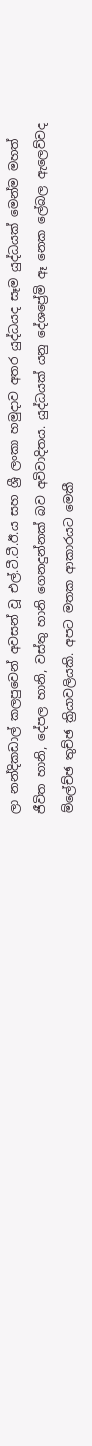ලා නන්දිකඩාල් කලපුවෙන් අවසන් වූ එල්.ටී.ටී.ඊ.ය සහ ශ්‍රී ලංකා හමුදාව අතර යුද්ධයද සෑම යුද්ධයක් මෙන්ම මහත් ජීවිත හානි, දේපල හානි, වස්තු හානි ගෙනදුන්නක් බව අවිවාදිතය. යුද්ධයක් යනු දේශප්‍රේමි ඈ නෙක ලේබල ඇලෙව්වද ම්ලේච්ඡ තුච්ඡ ක්‍රියාවලියකි. අපට මතක ආකාරයට මෙකී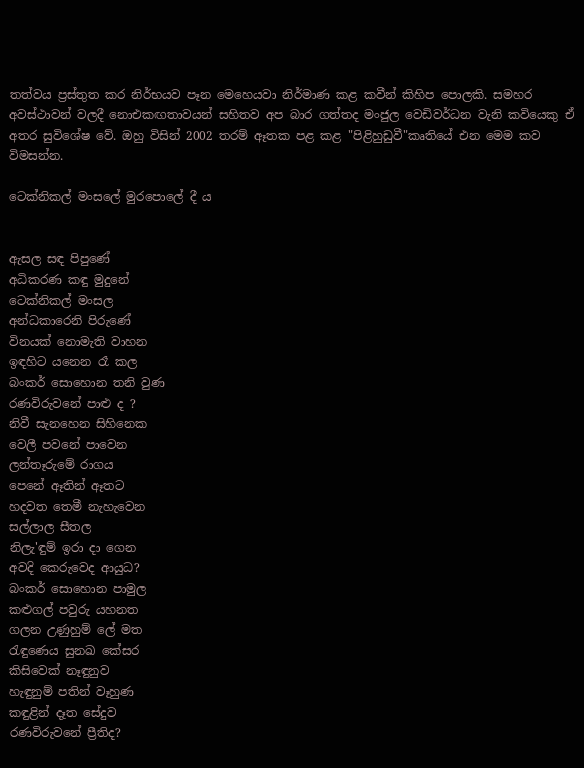තත්වය ප්‍රස්තුත කර නිර්භයව පෑන මෙහෙයවා නිර්මාණ කළ කවීන් කිහිප පොලකි. සමහර අවස්ථාවන් වලදී නොඑකඟතාවයන් සහිතව අප බාර ගත්තද මංජුල වෙඩිවර්ධන වැනි කවියෙකු ඒ අතර සුවිශේෂ වේ. ඔහු විසින් 2002 තරම් ඈතක පළ කළ "පිළිහුඩුවී"කෘතියේ එන මෙම කව විමසන්න.

ටෙක්නිකල් මංසලේ මුරපොලේ දී ය


ඇසල සඳ පිපුණේ
අධිකරණ කඳු මුදුනේ
ටෙක්නිකල් මංසල
අන්ධකාරෙනි පිරුණේ
විනයක් නොමැති වාහන
ඉඳහිට යනෙන රෑ කල
බංකර් සොහොන තනි වුණ
රණවිරුවනේ පාළු ද ?
නිවී සැනහෙන සිහිනෙක
වෙලී පවනේ පාවෙන
ලන්තෑරුමේ රාගය
පෙනේ ඈතින් ඈතට
හදවත තෙමී නැහැවෙන
සල්ලාල සීතල
නිලැ'ඳුම් ඉරා දා ගෙන
අවදි කෙරුවෙද ආයුධ?
බංකර් සොහොන පාමුල
කළුගල් පවුරු යහනත
ගලන උණුහුම් ලේ මත
රැඳුණෙය සුනඛ කේසර
කිසිවෙක් නෑඳුනුව
හැඳුනුම් පතින් වෑහුණ
කඳුළින් දෑත සේදුව
රණවිරුවනේ ප්‍රීතිද?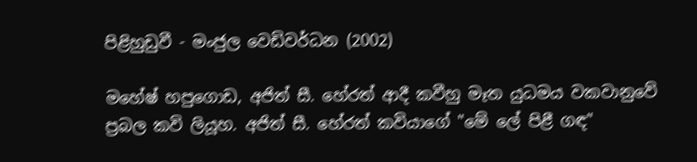පිළිහුඩුවී - මංජුල වෙඩිවර්ධන (2002)

මහේෂ් හපුගොඩ, අජිත් සී. හේරත් ආදී කවීහු මෑත යුධමය වකවානුවේ ප්‍රබල කවි ලියූහ. අජිත් සී. හේරත් කවියාගේ "මේ ලේ පිළී ගඳ"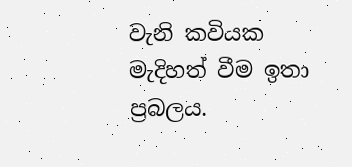වැනි කවියක මැදිහත් වීම ඉතා ප්‍රබලය.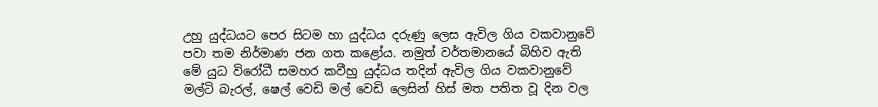උහු යුද්ධයට පෙර සිටම හා යුද්ධය දරුණු ලෙස ඇවිල ගිය වකවානුවේ පවා තම නිර්මාණ ජන ගත කළෝය. නමුත් වර්තමානයේ බිහිව ඇති මේ යුධ විරෝධී සමහර කවීහු යුද්ධය තදින් ඇවිල ගිය වකවානුවේ මල්ටි බැරල්, ෂෙල් වෙඩි මල් වෙඩි ලෙසින් හිස් මත පතිත වූ දින වල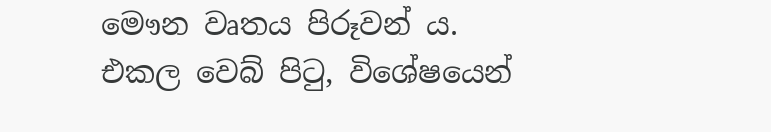මෞන වෘතය පිරූවන් ය. එකල වෙබ් පිටු, විශේෂයෙන්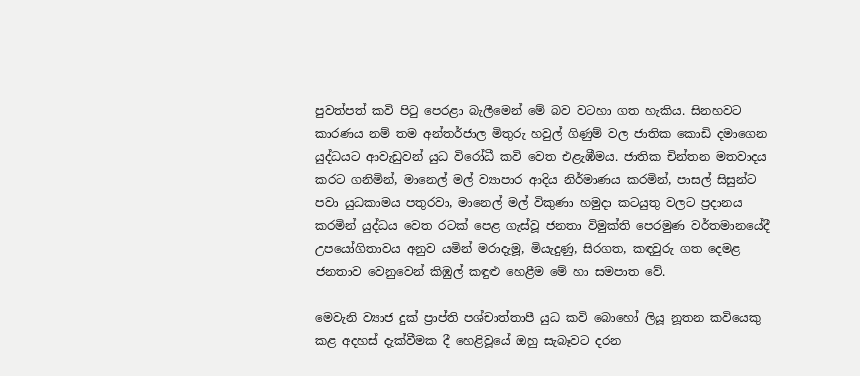පුවත්පත් කවි පිටු පෙරළා බැලීමෙන් මේ බව වටහා ගත හැකිය. සිනහවට කාරණය නම් තම අන්තර්ජාල මිතුරු හවුල් ගිණුම් වල ජාතික කොඩි දමාගෙන යුද්ධයට ආවැඩුවන් යුධ විරෝධී කවි වෙත එළැඹීමය. ජාතික චින්තන මතවාදය කරට ගනිමින්, මානෙල් මල් ව්‍යාපාර ආදිය නිර්මාණය කරමින්, පාසල් සිසුන්ට පවා යුධකාමය පතුරවා, මානෙල් මල් විකුණා හමුදා කටයුතු වලට ප්‍රදානය කරමින් යුද්ධය වෙත රටක් පෙළ ගැස්වූ ජනතා විමුක්ති පෙරමුණ වර්තමානයේදී උපයෝගිතාවය අනුව යමින් මරාදැමූ, මියැදුණු, සිරගත, කඳවුරු ගත දෙමළ ජනතාව වෙනුවෙන් කිඹුල් කඳුළු හෙළීම මේ හා සමපාත වේ.

මෙවැනි ව්‍යාජ දුක් ප්‍රාප්ති පශ්චාත්තාපී යුධ කවි බොහෝ ලියූ නූතන කවියෙකු කළ අදහස් දැක්වීමක දී හෙළිවූයේ ඔහු සැබෑවට දරන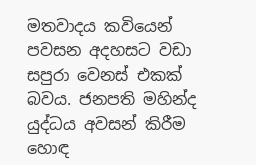මතවාදය කවියෙන් පවසන අදහසට වඩා සපුරා වෙනස් එකක් බවය. ජනපති මහින්ද යුද්ධය අවසන් කිරීම හොඳ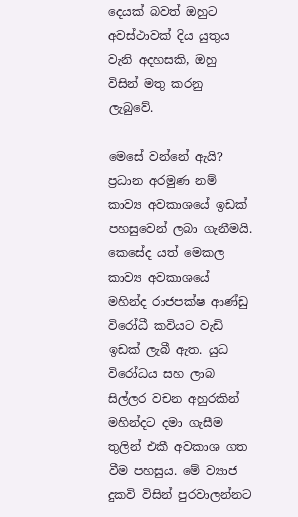දෙයක් බවත් ඔහුට අවස්ථාවක් දිය යුතුය වැනි අදහසකි, ඔහු විසින් මතු කරනු ලැබුවේ.

මෙසේ වන්නේ ඇයි?
ප්‍රධාන අරමුණ නම් කාව්‍ය අවකාශයේ ඉඩක් පහසුවෙන් ලබා ගැනීමයි. කෙසේද යත් මෙකල කාව්‍ය අවකාශයේ මහින්ද රාජපක්ෂ ආණ්ඩු විරෝධී කවියට වැඩි ඉඩක් ලැබී ඇත. යුධ විරෝධය සහ ලාබ සිල්ලර වචන අහුරකින් මහින්දට දමා ගැසීම තුලින් එකී අවකාශ ගත වීම පහසුය. මේ ව්‍යාජ දුකවි විසින් පුරවාලන්නට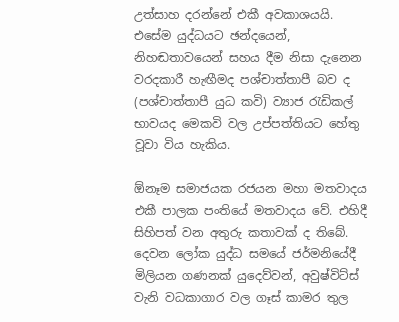උත්සාහ දරන්නේ එකී අවකාශයයි. එසේම යුද්ධයට ඡන්දයෙන්, නිහඬතාවයෙන් සහය දීම නිසා දැනෙන වරදකාරී හැඟීමද පශ්චාත්තාපී බව ද (පශ්චාත්තාපී යුධ කවි) ව්‍යාජ රැඩිකල් භාවයද මෙකවි වල උප්පත්තියට හේතු වූවා විය හැකිය.

ඕනෑම සමාජයක රජයන මහා මතවාදය එකී පාලක පංතියේ මතවාදය වේ. එහිදී සිහිපත් වන අතුරු කතාවක් ද තිබේ. දෙවන ලෝක යුද්ධ සමයේ ජර්මනියේදී මිලියන ගණනක් යුදෙව්වන්, අවුෂ්විට්ස් වැනි වධකාගාර වල ගෑස් කාමර තුල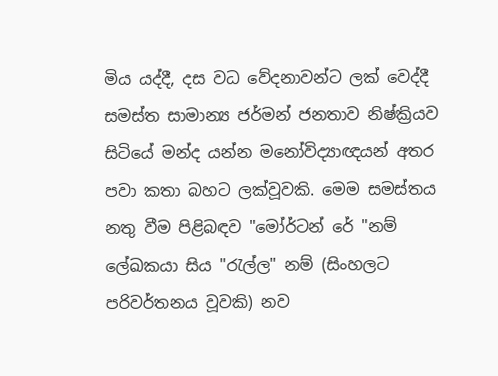මිය යද්දී, දස වධ වේදනාවන්ට ලක් වෙද්දී සමස්ත සාමාන්‍ය ජර්මන් ජනතාව නිෂ්ක්‍රියව සිටියේ මන්ද යන්න මනෝවිද්‍යාඥයන් අතර පවා කතා බහට ලක්වූවකි. මෙම සමස්තය නතු වීම පිළිබඳව "මෝර්ටන් රේ "නම් ලේඛකයා සිය "රැල්ල" නම් (සිංහලට පරිවර්තනය වූවකි) නව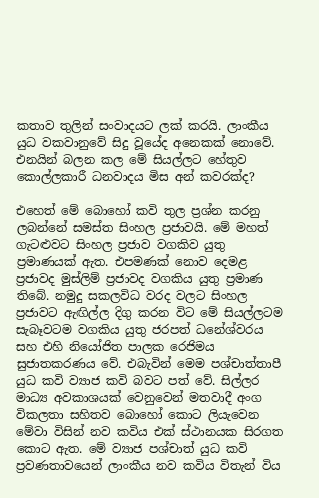කතාව තුලින් සංවාදයට ලක් කරයි. ලාංකීය යුධ වකවානුවේ සිදු වූයේද අනෙකක් නොවේ. එනයින් බලන කල මේ සියල්ලට හේතුව කොල්ලකාරී ධනවාදය මිස අන් කවරක්ද?

එහෙත් මේ බොහෝ කවි තුල ප්‍රශ්න කරනු ලබන්නේ සමස්ත සිංහල ප්‍රජාවයි. මේ මහත් ගැටළුවට සිංහල ප්‍රජාව වගකිව යුතු ප්‍රමාණයක් ඇත. එපමණක් නොව දෙමළ ප්‍රජාවද මුස්ලිම් ප්‍රජාවද වගකිය යුතු ප්‍රමාණ තිබේ. නමුදු සකලවිධ වරද වලට සිංහල ප්‍රජාවට ඇඟිල්ල දිගු කරන විට මේ සියල්ලටම සැබෑවටම වගකිය යුතු ජරපත් ධනේශ්වරය සහ එහි නියෝජිත පාලක රෙජිමය සුජාතකරණය වේ. එබැවින් මෙම පශ්චාත්තාපී යුධ කවි ව්‍යාජ කවි බවට පත් වේ. සිල්ලර මාධ්‍ය අවකාශයක් වෙනුවෙන් මතවාදී අංග විකලතා සහිතව බොහෝ කොට ලියැවෙන මේවා විසින් නව කවිය එක් ස්ථානයක සිරගත කොට ඇත. මේ ව්‍යාජ පශ්චාත් යුධ කවි ප්‍රවණතාවයෙන් ලාංකීය නව කවිය විතැන් විය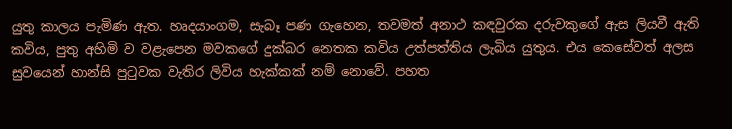යුතු කාලය පැමිණ ඇත. හෘදයාංගම, සැබෑ පණ ගැහෙන, තවමත් අනාථ කඳවුරක දරුවකුගේ ඇස ලියවී ඇති කවිය, පුතු අහිමි ව වළැපෙන මවකගේ දුක්බර නෙතක කවිය උත්පත්තිය ලැබිය යුතුය. එය කෙසේවත් අලස සුවයෙන් හාන්සි පුටුවක වැතිර ලිවිය හැක්කක් නම් නොවේ. පහත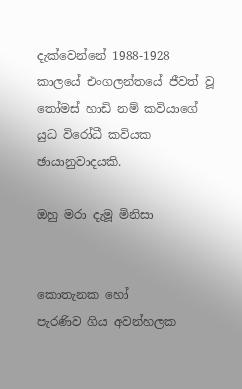දැක්වෙන්නේ 1988-1928 කාලයේ එංගලන්තයේ ජීවත් වූ තෝමස් හාඩි නම් කවියාගේ යුධ විරෝධී කවියක ඡායානුවාදයකි.

ඔහු මරා දැමූ මිනිසා


කොතැනක හෝ
පැරණිව ගිය අවන්හලක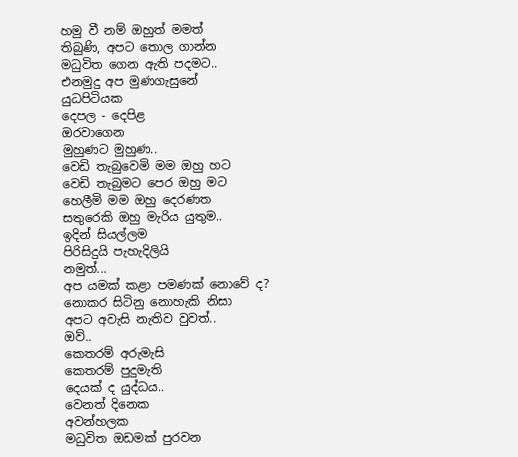හමු වී නම් ඔහුත් මමත්
තිබුණි, අපට තොල ගාන්න
මධුවිත ගෙන ඇති පදමට..
එනමුදු අප මුණගැසුනේ
යුධපිටියක
දෙපල - දෙපිළ
ඔරවාගෙන
මුහුණට මුහුණ..
වෙඩි තැබුවෙමි මම ඔහු හට
වෙඩි තැබුමට පෙර ඔහු මට
හෙලීමි මම ඔහු දෙරණත
සතුරෙකි ඔහු මැරිය යුතුම..
ඉදින් සියල්ලම
පිරිසිදුයි පැහැදිලියි
නමුත්...
අප යමක් කළා පමණක් නොවේ ද?
නොකර සිටිනු නොහැකි නිසා
අපට අවැසි නැතිව වුවත්..
ඔව්..
කෙතරම් අරුමැසි
කෙතරම් පුදුමැති
දෙයක් ද යුද්ධය..
වෙනත් දිනෙක
අවන්හලක
මධුවිත ඔඩමක් පුරවන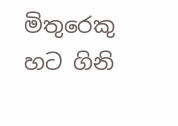මිතුරෙකු හට ගිනි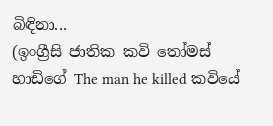බිඳිනා...
(ඉංග්‍රීසි ජාතික කවි තෝමස් හාඩිගේ The man he killed කවියේ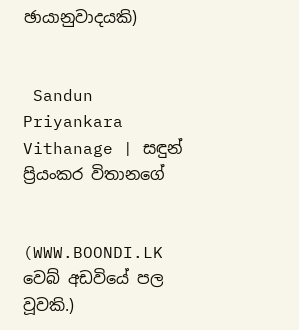ඡායානුවාදයකි)


 Sandun Priyankara Vithanage | සඳුන් ප්‍රියංකර විතානගේ


(WWW.BOONDI.LK වෙබ් අඩවියේ පල වූවකි.)